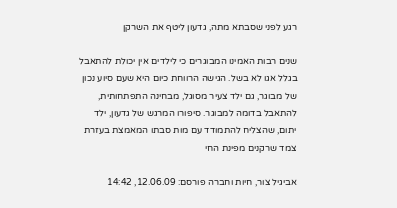רגע לפני שסבתא מתה, גדעון ליטף את השרקן

שנים רבות האמינו המבוגרים כי לילדים אין יכולת להתאבל בגלל אגו לא בשל. הגישה הרווחת כיום היא שעם סיוע נכון של מבוגר, גם ילד צעיר מסוגל, מבחינה התפתחותית, להתאבל בדומה למבוגר. סיפורו המרגש של גדעון, ילד יתום, שהצליח להתמודד עם מות סבתו המאמצת בעזרת צמד שרקנים מפינת החי

אביגיל צור, חיות וחברה פורסם: 12.06.09, 14:42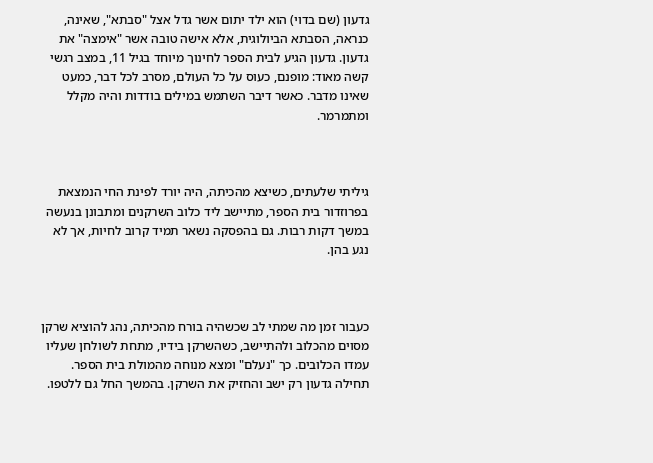גדעון (שם בדוי) הוא ילד יתום אשר גדל אצל "סבתא", שאינה, כנראה, הסבתא הביולוגית, אלא אישה טובה אשר "אימצה" את גדעון. גדעון הגיע לבית הספר לחינוך מיוחד בגיל 11, במצב רגשי קשה מאוד: מופנם, כעוס על כל העולם, מסרב לכל דבר, כמעט שאינו מדבר. כאשר דיבר השתמש במילים בודדות והיה מקלל ומתמרמר.



גיליתי שלעתים, כשיצא מהכיתה, היה יורד לפינת החי הנמצאת בפרוזדור בית הספר, מתיישב ליד כלוב השרקנים ומתבונן בנעשה במשך דקות רבות. גם בהפסקה נשאר תמיד קרוב לחיות, אך לא נגע בהן.



כעבור זמן מה שמתי לב שכשהיה בורח מהכיתה, נהג להוציא שרקן מסוים מהכלוב ולהתיישב, כשהשרקן בידיו, מתחת לשולחן שעליו עמדו הכלובים. כך "נעלם" ומצא מנוחה מהמולת בית הספר. תחילה גדעון רק ישב והחזיק את השרקן. בהמשך החל גם ללטפו.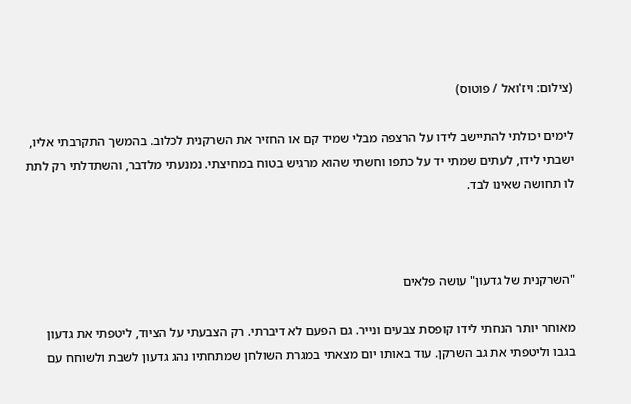(צילום: ויז'ואל / פוטוס)

לימים יכולתי להתיישב לידו על הרצפה מבלי שמיד קם או החזיר את השרקנית לכלוב. בהמשך התקרבתי אליו, ישבתי לידו, לעתים שמתי יד על כתפו וחשתי שהוא מרגיש בטוח במחיצתי. נמנעתי מלדבר, והשתדלתי רק לתת לו תחושה שאינו לבד.



"השרקנית של גדעון" עושה פלאים

מאוחר יותר הנחתי לידו קופסת צבעים ונייר. גם הפעם לא דיברתי. רק הצבעתי על הציוד, ליטפתי את גדעון בגבו וליטפתי את גב השרקן. עוד באותו יום מצאתי במגרת השולחן שמתחתיו נהג גדעון לשבת ולשוחח עם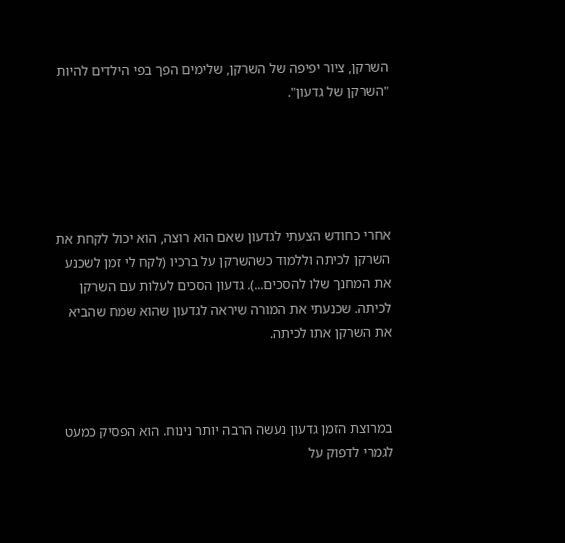השרקן, ציור יפיפה של השרקן, שלימים הפך בפי הילדים להיות "השרקן של גדעון".





אחרי כחודש הצעתי לגדעון שאם הוא רוצה, הוא יכול לקחת את השרקן לכיתה וללמוד כשהשרקן על ברכיו (לקח לי זמן לשכנע את המחנך שלו להסכים...). גדעון הסכים לעלות עם השרקן לכיתה. שכנעתי את המורה שיראה לגדעון שהוא שמח שהביא את השרקן אתו לכיתה.



במרוצת הזמן גדעון נעשה הרבה יותר נינוח. הוא הפסיק כמעט לגמרי לדפוק על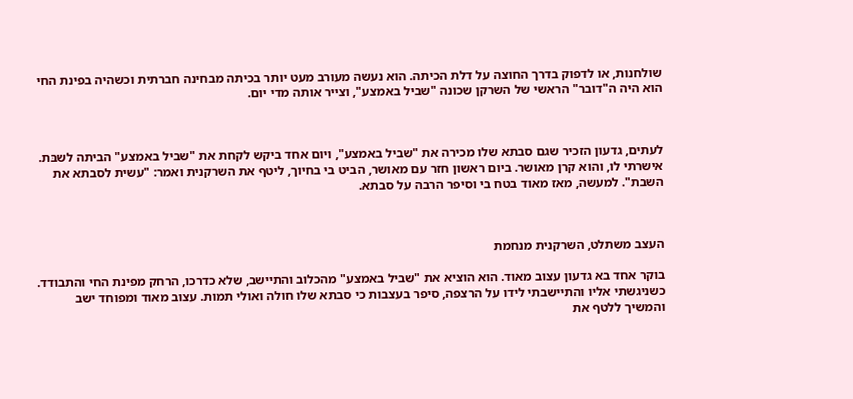שולחנות, או לדפוק בדרך החוצה על דלת הכיתה. הוא נעשה מעורב מעט יותר בכיתה מבחינה חברתית וכשהיה בפינת החי הוא היה ה"דובר" הראשי של השרקן שכונה "שביל באמצע", וצייר אותה מדי יום.



לעתים, גדעון הזכיר שגם סבתא שלו מכירה את "שביל באמצע", ויום אחד ביקש לקחת את "שביל באמצע" הביתה לשבּת. אישרתי לו, והוא קרן מאושר. ביום ראשון חזר עם מאושר, הביט בי בחיוך, ליטף את השרקנית ואמר: "עשית לסבתא את השבת". למעשה, מאז מאוד בטח בי וסיפר הרבה על סבתא.



העצב משתלט, השרקנית מנחמת

בוקר אחד בא גדעון עצוב מאוד. הוא הוציא את "שביל באמצע" מהכלוב והתיישב, שלא כדרכו, הרחק מפינת החי והתבודד. כשניגשתי אליו והתיישבתי לידו על הרצפה, סיפר בעצבות כי סבתא שלו חולה ואולי תמות. עצוב מאוד ומפוחד ישב והמשיך ללטף את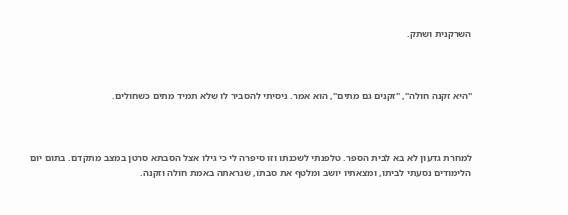השרקנית ושתק.



"היא זקנה חולה", "זקנים גם מתים", הוא אמר. ניסיתי להסביר לו שלא תמיד מתים כשחולים.



למחרת גדעון לא בא לבית הספר. טלפנתי לשכנתו וזו סיפרה לי כי גילו אצל הסבתא סרטן במצב מתקדם. בתום יום הלימודים נסעתי לביתו, ומצאתיו יושב ומלטף את סבתו, שנראתה באמת חולה וזקנה.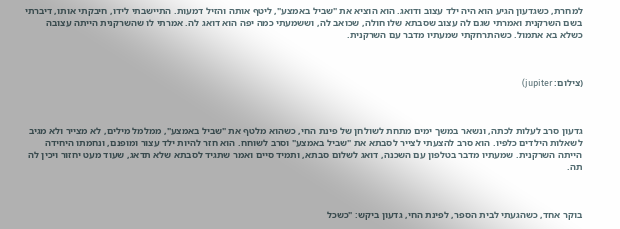למחרת, כשגדעון הגיע הוא היה ילד עצוב ודואג. הוא הוציא את "שביל באמצע", ליטף אותה והזיל דמעות. התיישבתי לידו, חיבקתי אותו, דיברתי בשם השרקנית ואמרתי שגם לה עצוב שסבתא שלו חולה, שכואב לה, וששמעתי כמה יפה הוא דואג לה. אמרתי לו שהשרקנית הייתה עצובה כשלא בא אתמול. כשהתרחקתי שמעתיו מדבר עם השרקנית.



(צילום: jupiter)



גדעון סרב לעלות לכתה, ונשאר במשך ימים מתחת לשולחן של פינת החי, כשהוא מלטף את "שביל באמצע", ממלמל מילים, לא מצייר ולא מגיב לשאלות הילדים כלפיו. הוא סרב להצעתי לצייר לסבתא את "שביל באמצע" וסרב לשוחח. הוא חזר להיות ילד עצור ומופנם, ונחמתו היחידה הייתה השרקנית. שמעתיו מדבר בטלפון עם השכנה, דואג לשלום סבתא, ותמיד סיים ואמר שתגיד לסבתא שלא תדאג, שעוד מעט יחזור ויכין לה תה.



בוקר אחד, כשהגעתי לבית הספר, לפינת החי, גדעון ביקש: "כשכל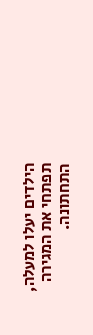הילדים יעלו למעלה, תפתחי את המגירה התחתונה.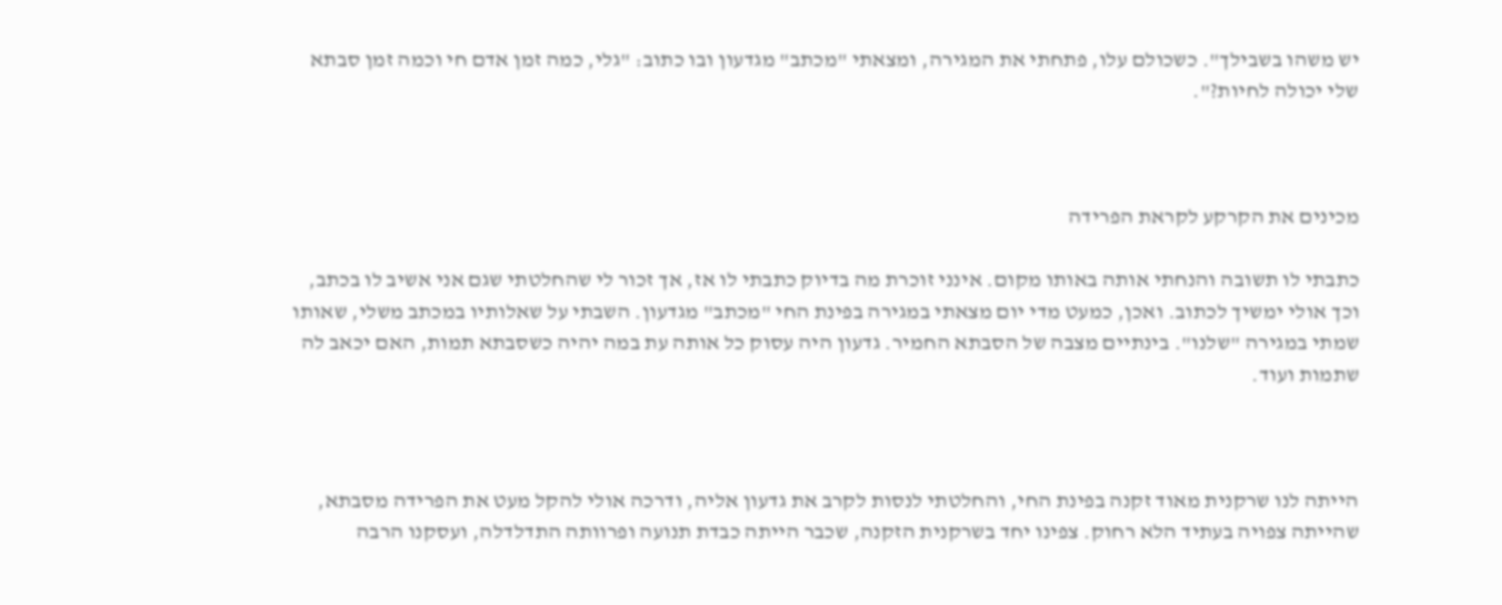יש משהו בשבילך". כשכולם עלו, פתחתי את המגירה, ומצאתי "מכתב" מגדעון ובו כתוב: "גלי, כמה זמן אדם חי וכמה זמן סבתא שלי יכולה לחיות?".



מכינים את הקרקע לקראת הפרידה

כתבתי לו תשובה והנחתי אותה באותו מקום. אינני זוכרת מה בדיוק כתבתי לו אז, אך זכור לי שהחלטתי שגם אני אשיב לו בכתב, וכך אולי ימשיך לכתוב. ואכן, כמעט מדי יום מצאתי במגירה בפינת החי "מכתב" מגדעון. השבתי על שאלותיו במכתב משלי, שאותו שמתי במגירה "שלנו". בינתיים מצבה של הסבתא החמיר. גדעון היה עסוק כל אותה עת במה יהיה כשסבתא תמות, האם יכאב לה שתמות ועוד.



הייתה לנו שרקנית מאוד זקנה בפינת החי, והחלטתי לנסות לקרב את גדעון אליה, ודרכה אולי להקל מעט את הפרידה מסבתא, שהייתה צפויה בעתיד הלא רחוק. צפינו יחד בשרקנית הזקנה, שכבר הייתה כבדת תנועה ופרוותה התדלדלה, ועסקנו הרבה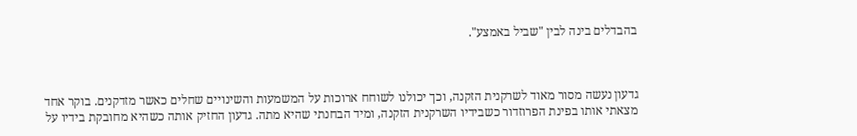בהבדלים בינה לבין "שביל באמצע".



גדעון נעשה מסור מאוד לשרקנית הזקנה, וכך יכולנו לשוחח ארוכות על המשמעות והשינויים שחלים כאשר מזדקנים. בוקר אחד מצאתי אותו בפינת הפרוזדור כשבידיו השרקנית הזקנה, ומיד הבחנתי שהיא מתה. גדעון החזיק אותה כשהיא מחובקת בידיו על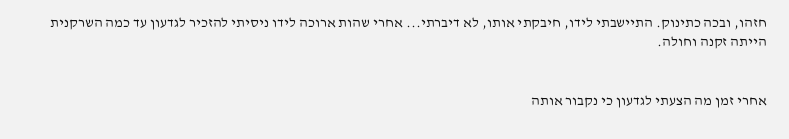חזהו, ובכה כתינוק. התיישבתי לידו, חיבקתי אותו, לא דיברתי... אחרי שהות ארוכה לידו ניסיתי להזכיר לגדעון עד כמה השרקנית הייתה זקנה וחולה.


אחרי זמן מה הצעתי לגדעון כי נקבור אותה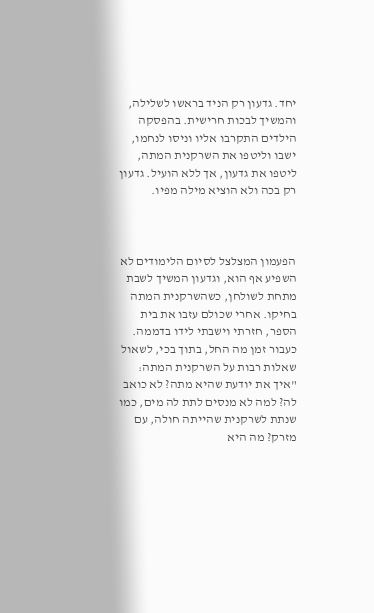יחד. גדעון רק הניד בראשו לשלילה, והמשיך לבכות חרישית. בהפסקה הילדים התקרבו אליו וניסו לנחמו, ישבו וליטפו את השרקנית המתה, ליטפו את גדעון, אך ללא הועיל. גדעון רק בכה ולא הוציא מילה מפיו.



הפעמון המצלצל לסיום הלימודים לא השפיע אף הוא, וגדעון המשיך לשבת מתחת לשולחן, כשהשרקנית המתה בחיקו. אחרי שכולם עזבו את בית הספר, חזרתי וישבתי לידו בדממה. כעבור זמן מה החל, בתוך בכי, לשאול שאלות רבות על השרקנית המתה: "איך את יודעת שהיא מתה? לא כואב לה? למה לא מנסים לתת לה מים, כמו שנתת לשרקנית שהייתה חולה, עם מזרק? מה היא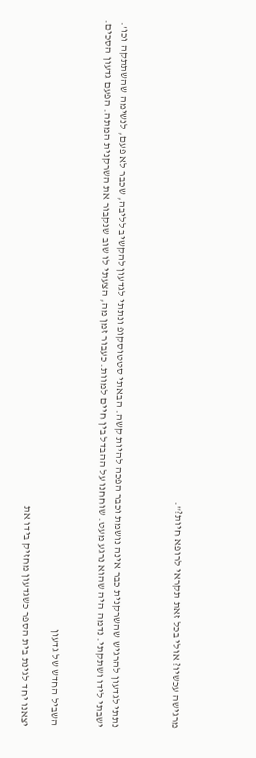מרגישה עכשיו? אולי בכל זאת תקראי לרופא חיות?".



נתתי לגדעון להרגיש שהשרקנית כבר אינה נושמת וכבר הפכה להיות קשה. הבאתי סטטוסקופ ונתתי לגדעון להקשיב לליבה, שכבר לא פעם, לנשימה שהשתתקה וכו'. ישבתי לידו ושתקתי. נדמה היה שהוא נרגע מעט. שוחחנו על ההבדל בין חיים למוות. כעבור זמן מה, הצעתי לו שוב שנקבור את השרקנית המתה. הפעם גדעון הסכים.


השביל החדש של גדעון

יצאנו יחד לגינת בית הספר כשגדעון מחזיק בידו את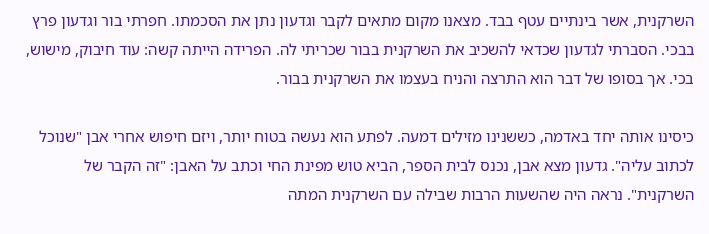השרקנית, אשר בינתיים עטף בבד. מצאנו מקום מתאים לקבר וגדעון נתן את הסכמתו. חפרתי בור וגדעון פרץ בבכי. הסברתי לגדעון שכדאי להשכיב את השרקנית בבור שכריתי לה. הפרידה הייתה קשה: עוד חיבוק, מישוש, בכי. אך בסופו של דבר הוא התרצה והניח בעצמו את השרקנית בבור.

כיסינו אותה יחד באדמה, כששנינו מזילים דמעה. לפתע הוא נעשה בטוח יותר, ויזם חיפוש אחרי אבן "שנוכל לכתוב עליה". גדעון מצא אבן, נכנס לבית הספר, הביא טוש מפינת החי וכתב על האבן: "זה הקבר של השרקנית". נראה היה שהשעות הרבות שבילה עם השרקנית המתה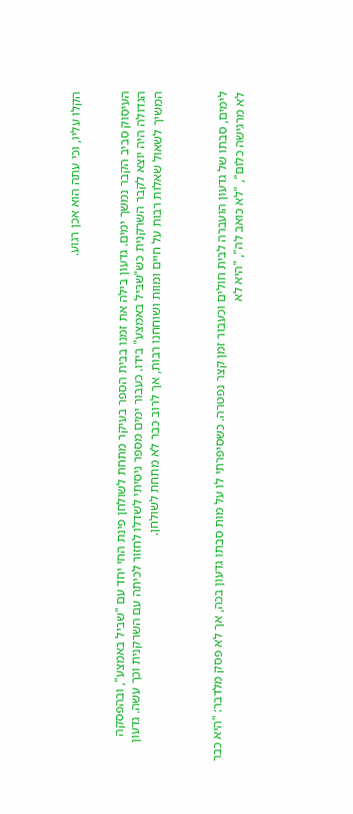הקלו עליו, וכי עתה הוא אכן רגוע.


העיסוק סביב הקבר נמשך ימים. גדעון בילה את זמנו בבית הספר בעיקר מתחת לשולחן פינת החי יחד עם "שביל באמצע", ובהפסקה הגדולה היה יוצא לקבר השרקנית כש"שביל באמצע" בידו. כעבור ימים מספר ניסיתי לשדלו לחזור לכיתה עם השרקנית וכך עשה. גדעון המשיך לשאול שאלות רבות על חיים ומוות ושוחחנו רבות, אך לרוב כבר לא מתחת לשולחן.



לימים, סבתו של גדעון הועברה לבית חולים וכעבור זמן קצר נפטרה. כשסיפרתי לו על מות סבתו גדעון בכה, אך לא פסק מלדבר: "היא כבר לא מרגישה כלום", "לא כואב לה", "היא לא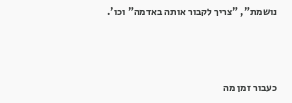נושמת", "צריך לקבור אותה באדמה" וכו'.



כעבור זמן מה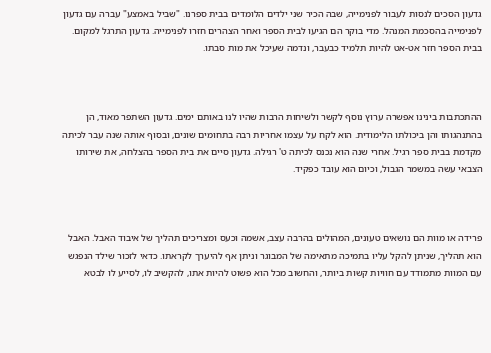גדעון הסכים לנסות לעבור לפנימייה, שבה הכיר שני ילדים הלומדים בבית ספרנו. "שביל באמצע" עברה עם גדעון לפנימייה בהסכמת המנהל. מדי בוקר הם הגיעו לבית הספר ואחר הצהרים חזרו לפנימייה. גדעון התרגל למקום. בבית הספר חזר אט-אט להיות תלמיד כבעבר, ונדמה שעיכל את מות סבתו.



ההתכתבות בינינו אפשרה ערוץ נוסף לקשר ולשיחות הרבות שהיו לנו באותם ימים. גדעון השתפר מאוד, הן בהתנהגותו והן ביכולתו הלימודית. הוא לקח על עצמו אחריות רבה בתחומים שונים, ובסוף אותה שנה עבר לכיתה מקדמת בבית ספר רגיל. אחרי שנה הוא נכנס לכיתה ט' רגילה. גדעון סיים את בית הספר בהצלחה, את שירותו הצבאי עשה במשמר הגבול, וכיום הוא עובד כפקיד.



פרידה או מוות הם נושאים טעונים, המהולים בהרבה עצב, אשמה וכעס ומצריכים תהליך של איבוד האבל. האבל הוא תהליך, שניתן להקל עליו בתמיכה מתאימה של המבוגר וניתן אף להיערך לקראתו. כדאי לזכור שילד הנפגש עם המוות מתמודד עם חוויות קשות ביותר, והחשוב מכל הוא פשוט להיות אתו, להקשיב לו, לסייע לו לבטא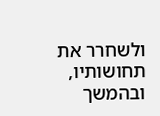ולשחרר את תחושותיו, ובהמשך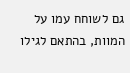גם לשוחח עמו על המוות, בהתאם לגילו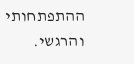ההתפתחותי והרגשי.